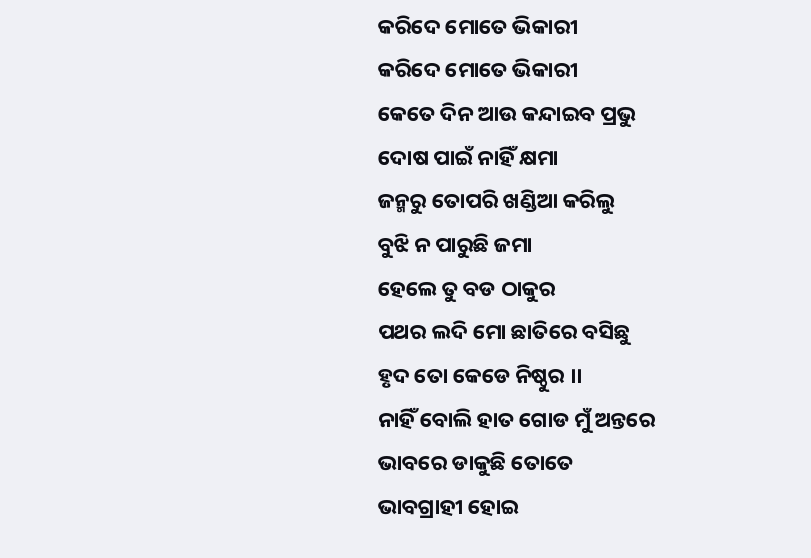କରିଦେ ମୋତେ ଭିକାରୀ
କରିଦେ ମୋତେ ଭିକାରୀ
କେତେ ଦିନ ଆଉ କନ୍ଦାଇବ ପ୍ରଭୁ
ଦୋଷ ପାଇଁ ନାହିଁ କ୍ଷମା
ଜନ୍ମରୁ ତୋପରି ଖଣ୍ଡିଆ କରିଲୁ
ବୁଝି ନ ପାରୁଛି ଜମା
ହେଲେ ତୁ ବଡ ଠାକୁର
ପଥର ଲଦି ମୋ ଛାତିରେ ବସିଛୁ
ହୃଦ ତୋ କେଡେ ନିଷ୍ଠୁର ।।
ନାହିଁ ବୋଲି ହାତ ଗୋଡ ମୁଁ ଅନ୍ତରେ
ଭାବରେ ଡାକୁଛି ତୋତେ
ଭାବଗ୍ରାହୀ ହୋଇ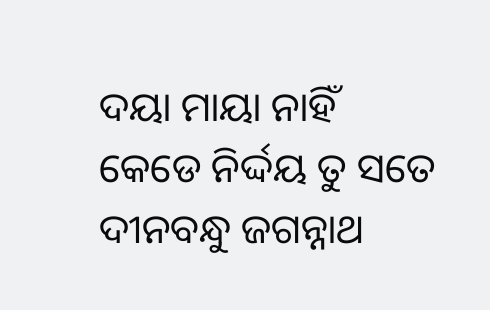ଦୟା ମାୟା ନାହିଁ
କେଡେ ନିର୍ଦ୍ଦୟ ତୁ ସତେ
ଦୀନବନ୍ଧୁ ଜଗନ୍ନାଥ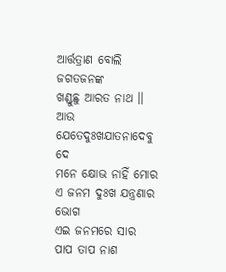ଆର୍ତ୍ତତ୍ରାଣ ବୋଲି ଜଗତଜନଙ୍କ
ଖଣ୍ଡୁଛୁ ଆରତ ନାଥ ।।
ଆଉ ଯେତେଦୁଃଖଯାତନାଦେବୁ ଦେ
ମନେ କ୍ଷୋଭ ନାହିଁ ମୋର
ଏ ଜନମ ଦୁଃଖ ଯନ୍ତ୍ରଣାର ଭୋଗ
ଏଇ ଜନମରେ ସାର
ପାପ ତାପ ନାଶ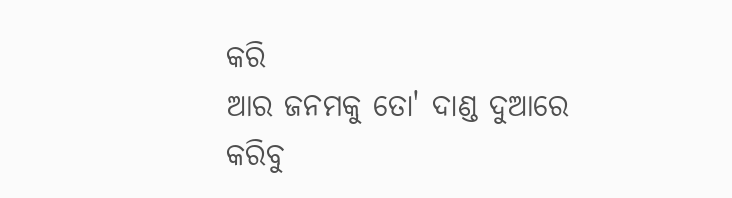କରି
ଆର ଜନମକୁ ତୋ' ଦାଣ୍ଡ ଦୁଆରେ
କରିବୁ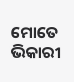ମୋତେ ଭିକାରୀ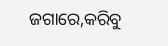ଜଗାରେ,କରିବୁ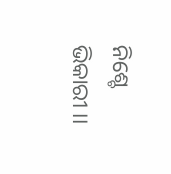ନିଶ୍ଚେ ଭିକାରୀ ।।